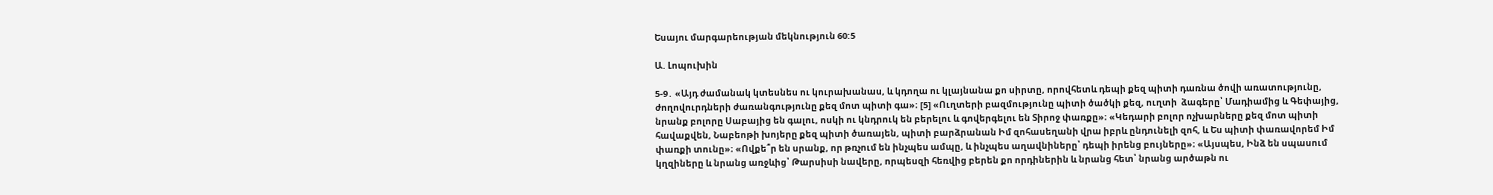Եսայու մարգարեության մեկնություն 60:5

Ա. Լոպուխին

5-9․ «Այդ ժամանակ կտեսնես ու կուրախանաս, և կդողա ու կլայնանա քո սիրտը, որովհետև դեպի քեզ պիտի դառնա ծովի առատությունը, ժողովուրդների ժառանգությունը քեզ մոտ պիտի գա»։ [5] «Ուղտերի բազմությունը պիտի ծածկի քեզ, ուղտի  ձագերը՝ Մադիամից և Գեփայից, նրանք բոլորը Սաբայից են գալու, ոսկի ու կնդրուկ են բերելու և գովերգելու են Տիրոջ փառքը»։ «Կեդարի բոլոր ոչխարները քեզ մոտ պիտի հավաքվեն, Նաբեոթի խոյերը քեզ պիտի ծառայեն, պիտի բարձրանան Իմ զոհասեղանի վրա իբրև ընդունելի զոհ, և Ես պիտի փառավորեմ Իմ փառքի տունը»։ «Ովքե՞ր են սրանք, որ թռչում են ինչպես ամպը, և ինչպես աղավնիները՝ դեպի իրենց բույները»։ «Այսպես, Ինձ են սպասում կղզիները և նրանց առջևից՝ Թարսիսի նավերը, որպեսզի հեռվից բերեն քո որդիներին և նրանց հետ՝ նրանց արծաթն ու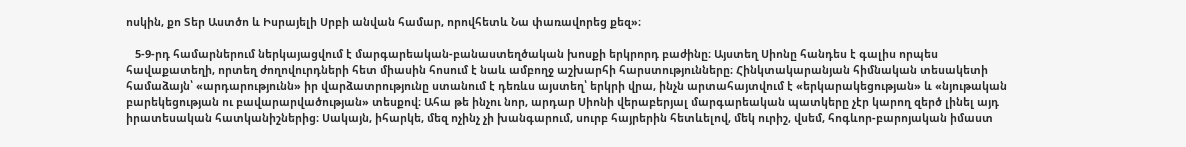ոսկին, քո Տեր Աստծո և Իսրայելի Սրբի անվան համար, որովհետև Նա փառավորեց քեզ»։

   5-9-րդ համարներում ներկայացվում է մարգարեական-բանաստեղծական խոսքի երկրորդ բաժինը։ Այստեղ Սիոնը հանդես է գալիս որպես հավաքատեղի, որտեղ ժողովուրդների հետ միասին հոսում է նաև ամբողջ աշխարհի հարստությունները։ Հինկտակարանյան հիմնական տեսակետի համաձայն՝ «արդարությունն» իր վարձատրությունը ստանում է դեռևս այստեղ՝ երկրի վրա, ինչն արտահայտվում է «երկարակեցության» և «նյութական բարեկեցության ու բավարարվածության» տեսքով։ Ահա թե ինչու նոր, արդար Սիոնի վերաբերյալ մարգարեական պատկերը չէր կարող զերծ լինել այդ իրատեսական հատկանիշներից։ Սակայն, իհարկե, մեզ ոչինչ չի խանգարում, սուրբ հայրերին հետևելով, մեկ ուրիշ, վսեմ, հոգևոր-բարոյական իմաստ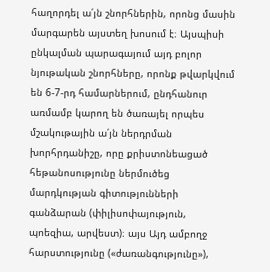հաղորդել ա՛յն շնորհներին, որոնց մասին մարգարեն այստեղ խոսում է։ Այսպիսի ընկալման պարագայում այդ բոլոր նյութական շնորհները, որոնք թվարկվում են 6-7-րդ համարներում, ընդհանուր առմամբ կարող են ծառայել որպես մշակութային ա՛յն ներդրման խորհրդանիշը, որը քրիստոնեացած հեթանոսությունը ներմուծեց մարդկության գիտությունների գանձարան (փիլիսոփայություն, պոեզիա, արվեստ)։ այս Այդ ամբողջ հարստությունը («ժառանգությունը»),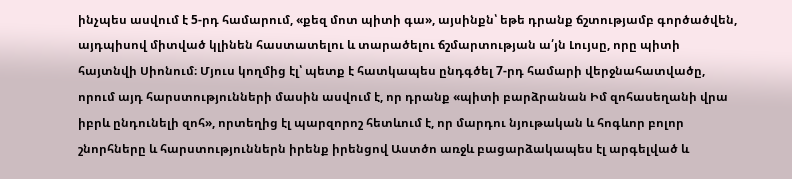ինչպես ասվում է 5-րդ համարում, «քեզ մոտ պիտի գա», այսինքն՝ եթե դրանք ճշտությամբ գործածվեն, այդպիսով միտված կլինեն հաստատելու և տարածելու ճշմարտության ա՛յն Լույսը, որը պիտի հայտնվի Սիոնում։ Մյուս կողմից էլ՝ պետք է հատկապես ընդգծել 7-րդ համարի վերջնահատվածը, որում այդ հարստությունների մասին ասվում է, որ դրանք «պիտի բարձրանան Իմ զոհասեղանի վրա իբրև ընդունելի զոհ», որտեղից էլ պարզորոշ հետևում է, որ մարդու նյութական և հոգևոր բոլոր շնորհները և հարստություններն իրենք իրենցով Աստծո առջև բացարձակապես էլ արգելված և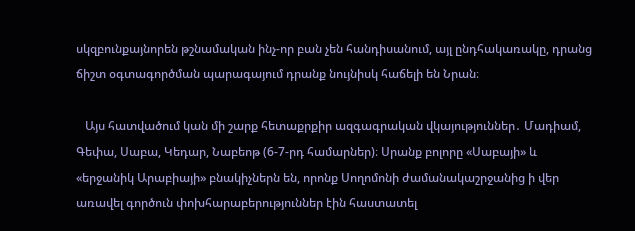սկզբունքայնորեն թշնամական ինչ-որ բան չեն հանդիսանում, այլ ընդհակառակը, դրանց ճիշտ օգտագործման պարագայում դրանք նույնիսկ հաճելի են Նրան։

   Այս հատվածում կան մի շարք հետաքրքիր ազգագրական վկայություններ․ Մադիամ, Գեփա, Սաբա, Կեդար, Նաբեոթ (6-7-րդ համարներ)։ Սրանք բոլորը «Սաբայի» և «երջանիկ Արաբիայի» բնակիչներն են, որոնք Սողոմոնի ժամանակաշրջանից ի վեր առավել գործուն փոխհարաբերություններ էին հաստատել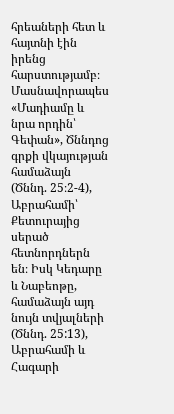հրեաների հետ և հայտնի էին իրենց հարստությամբ։ Մասնավորապես «Մադիամը և նրա որդին՝ Գեփան», Ծննդոց գրքի վկայության համաձայն (Ծննդ. 25։2-4), Աբրահամի՝ Քետուրայից սերած հետնորդներն են։ Իսկ Կեդարը և Նաբեոթը, համաձայն այդ նույն տվյալների (Ծննդ. 25:13), Աբրահամի և Հագարի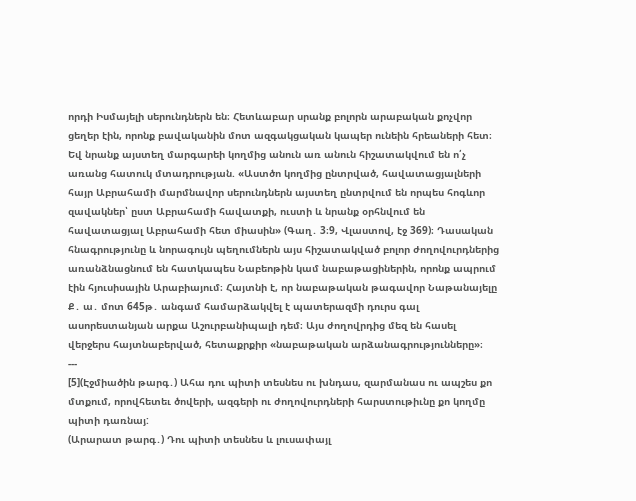որդի Իսմայելի սերունդներն են։ Հետևաբար սրանք բոլորն արաբական քոչվոր ցեղեր էին, որոնք բավականին մոտ ազգակցական կապեր ունեին հրեաների հետ։ Եվ նրանք այստեղ մարգարեի կողմից անուն առ անուն հիշատակվում են ո՛չ առանց հատուկ մտադրության. «Աստծո կողմից ընտրված, հավատացյալների հայր Աբրահամի մարմնավոր սերունդներն այստեղ ընտրվում են որպես հոգևոր զավակներ՝ ըստ Աբրահամի հավատքի, ուստի և նրանք օրհնվում են հավատացյալ Աբրահամի հետ միասին» (Գաղ․ 3։9, Վլաստով, էջ 369)։ Դասական հնագրությունը և նորագույն պեղումներն այս հիշատակված բոլոր ժողովուրդներից առանձնացնում են հատկապես Նաբեոթին կամ նաբաթացիներին, որոնք ապրում էին հյուսիսային Արաբիայում։ Հայտնի է, որ նաբաթական թագավոր Նաթանայելը Ք․ ա․ մոտ 645թ․ անգամ համարձակվել է պատերազմի դուրս գալ ասորեստանյան արքա Աշուրբանիպալի դեմ։ Այս ժողովրդից մեզ են հասել վերջերս հայտնաբերված, հետաքրքիր «նաբաթական արձանագրությունները»։
---
[5](Էջմիածին թարգ․) Ահա դու պիտի տեսնես ու խնդաս, զարմանաս ու ապշես քո մտքում, որովհետեւ ծովերի, ազգերի ու ժողովուրդների հարստութիւնը քո կողմը պիտի դառնայ:
(Արարատ թարգ․) Դու պիտի տեսնես և լուսափայլ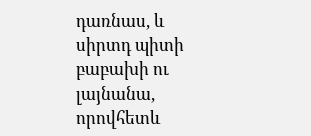դառնաս, և սիրտդ պիտի բաբախի ու լայնանա, որովհետև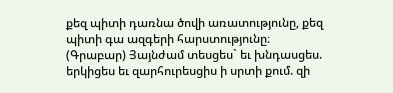քեզ պիտի դառնա ծովի առատությունը, քեզ պիտի գա ազգերի հարստությունը։
(Գրաբար) Յայնժամ տեսցես` եւ խնդասցես. երկիցես եւ զարհուրեսցիս ի սրտի քում. զի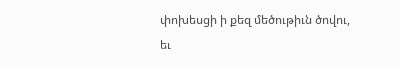փոխեսցի ի քեզ մեծութիւն ծովու, եւ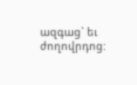ազգաց` եւ ժողովրդոց: